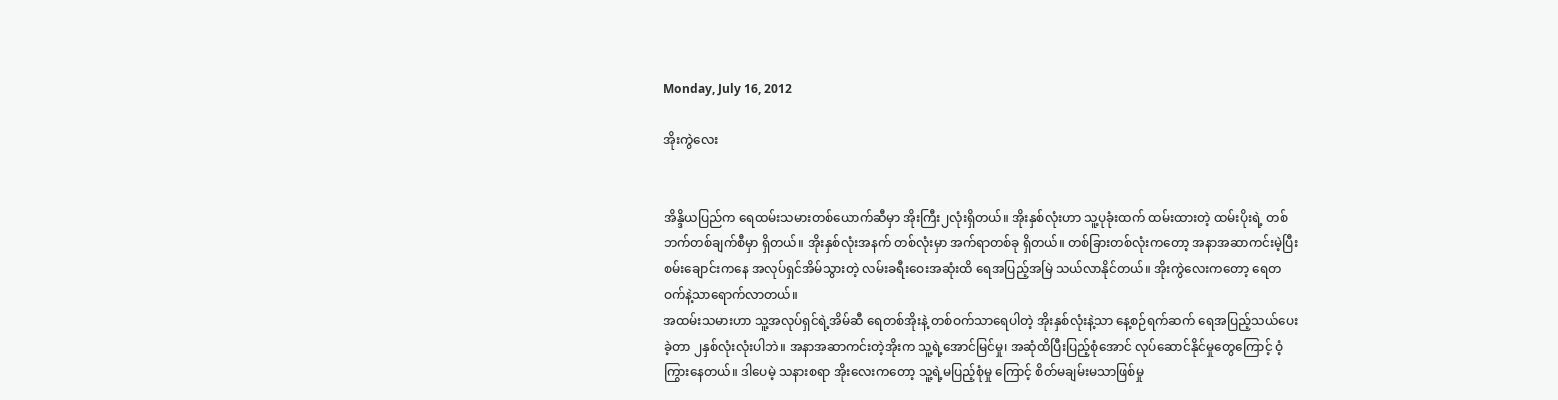Monday, July 16, 2012

အိုးကွဲလေး


အိန္ဒိယပြည်က ရေထမ်းသမားတစ်ယောက်ဆီမှာ အိုးကြီး၂လုံးရှိတယ်။ အိုးနှစ်လုံးဟာ သူ့ပုခုံးထက် ထမ်းထားတဲ့ ထမ်းပိုးရဲ့ တစ်ဘက်တစ်ချက်စီမှာ ရှိတယ်။ အိုးနှစ်လုံးအနက် တစ်လုံးမှာ အက်ရာတစ်ခု ရှိတယ်။ တစ်ခြားတစ်လုံးကတော့ အနာအဆာကင်းမဲ့ပြီး စမ်းချောင်းကနေ အလုပ်ရှင်အိမ်သွားတဲ့ လမ်းခရီးဝေးအဆုံးထိ ရေအပြည့်အမြဲ သယ်လာနိုင်တယ်။ အိုးကွဲလေးကတော့ ရေတဝက်နဲ့သာရောက်လာတယ်။
အထမ်းသမားဟာ သူ့အလုပ်ရှင်ရဲ့အိမ်ဆီ ရေတစ်အိုးနဲ့ တစ်ဝက်သာရေပါတဲ့ အိုးနှစ်လုံးနဲ့သာ နေ့စဉ်ရက်ဆက် ရေအပြည့်သယ်ပေးခဲ့တာ ၂နှစ်လုံးလုံးပါဘဲ။ အနာအဆာကင်းတဲ့အိုးက သူ့ရဲ့အောင်မြင်မှု၊ အဆုံထိပြီးပြည့်စုံအောင် လုပ်ဆောင်နိုင်မှုတွေကြောင့် ဝံ့ကြွားနေတယ်။ ဒါပေမဲ့ သနားစရာ အိုးလေးကတော့ သူ့ရဲ့မပြည့်စုံမှု ကြောင့် စိတ်မချမ်းမသာဖြစ်မှု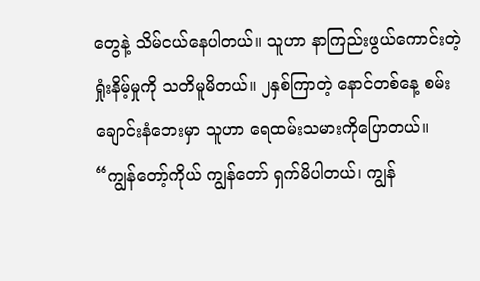တွေနဲ့ သိမ်ငယ်နေပါတယ်။ သူဟာ နာကြည်းဖွယ်ကောင်းတဲ့ ရှုံးနိမ့်မှုကို သတိမူမိတယ်။ ၂နှစ်ကြာတဲ့ နောင်တစ်နေ့ စမ်းချောင်းနံဘေးမှာ သူဟာ ရေထမ်းသမားကိုပြောတယ်။
“ကျွန်တော့်ကိုယ် ကျွန်တော် ရှက်မိပါတယ်၊ ကျွန်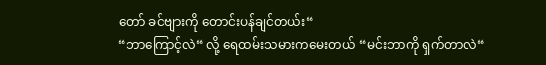တော် ခင်ဗျားကို တောင်းပန်ချင်တယ်း“
“ဘာကြောင့်လဲ“ လို့ ရေထမ်းသမားကမေးတယ် “မင်းဘာကို ရှက်တာလဲ“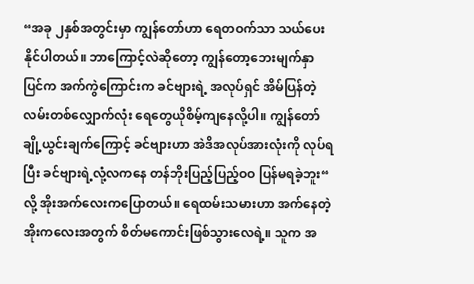“အခု ၂နှစ်အတွင်းမှာ ကျွန်တော်ဟာ ရေတဝက်သာ သယ်ပေးနိုင်ပါတယ်။ ဘာကြောင့်လဲဆိုတော့ ကျွန်တော့ဘေးမျက်နှာပြင်က အက်ကွဲကြောင်းက ခင်ဗျားရဲ့ အလုပ်ရှင် အိမ်ပြန်တဲ့လမ်းတစ်လျှောက်လုံး ရေတွေယိုစိမ့်ကျနေလို့ပါ။ ကျွန်တော် ချို့ယွင်းချက်ကြောင့် ခင်ဗျားဟာ အဲဒိအလုပ်အားလုံးကို လုပ်ရပြီး ခင်ဗျားရဲ့လုံ့လကနေ တန်ဘိုးပြည့်ပြည့်ဝဝ ပြန်မရခဲ့ဘူး“ လို့ အိုးအက်လေးကပြောတယ်။ ရေထမ်းသမားဟာ အက်နေတဲ့အိုးကလေးအတွက် စိတ်မကောင်းဖြစ်သွားလေရဲ့။ သူက အ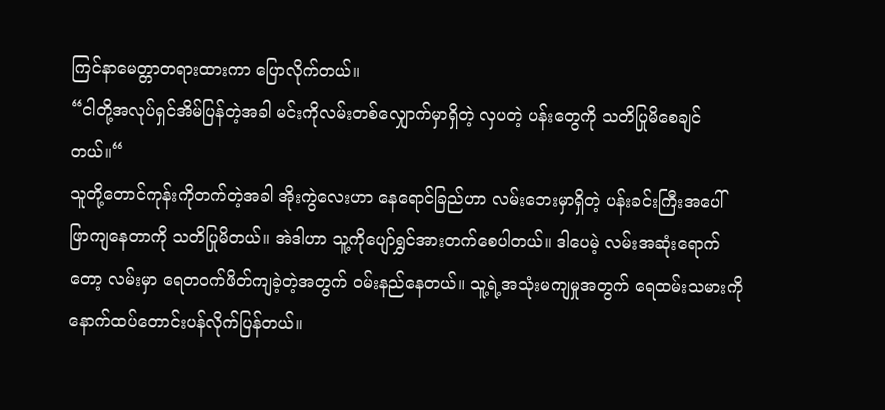ကြင်နာမေတ္တာတရားထားကာ ပြောလိုက်တယ်။
“ငါတို့အလုပ်ရှင်အိမ်ပြန်တဲ့အခါ မင်းကိုလမ်းတစ်လျှောက်မှာရှိတဲ့ လှပတဲ့ ပန်းတွေကို သတိပြုမိစေချင်တယ်။“
သူတို့တောင်ကုန်းကိုတက်တဲ့အခါ အိုးကွဲလေးဟာ နေရောင်ခြည်ဟာ လမ်းဘေးမှာရှိတဲ့ ပန်းခင်းကြီးအပေါ် ဖြာကျနေတာကို သတိပြုမိတယ်။ အဲဒါဟာ သူ့ကိုပျော်ရွှင်အားတက်စေပါတယ်။ ဒါပေမဲ့ လမ်းအဆုံးရောက်တော့ လမ်းမှာ ရေတဝက်ဖိတ်ကျခဲ့တဲ့အတွက် ဝမ်းနည်နေတယ်။ သူ့ရဲ့အသုံးမကျမှုအတွက် ရေထမ်းသမားကို နောက်ထပ်တောင်းပန်လိုက်ပြန်တယ်။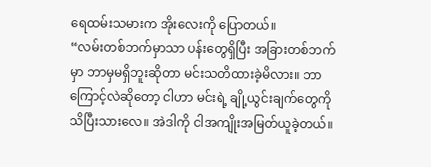ရေထမ်းသမားက အိုးလေးကို ပြောတယ်။
“လမ်းတစ်ဘက်မှာသာ ပန်းတွေရှိပြီး အခြားတစ်ဘက်မှာ ဘာမှမရှိဘူးဆိုတာ မင်းသတိထားခဲ့မိလား။ ဘာကြောင့်လဲဆိုတော့ ငါဟာ မင်းရဲ့ ချို့ယွင်းချက်တွေကို သိပြီးသားလေ။ အဲဒါကို ငါအကျိုးအမြတ်ယူခဲ့တယ်။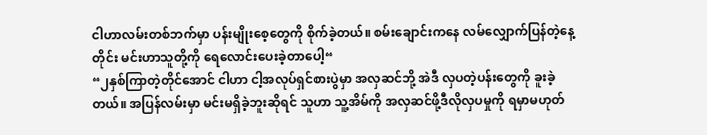ငါဟာလမ်းတစ်ဘက်မှာ ပန်းမျိုးစေ့တွေကို စိုက်ခဲ့တယ်။ စမ်းချောင်းကနေ လမ်လျှောက်ပြန်တဲ့နေ့တိုင်း မင်းဟာသူတို့ကို ရေလောင်းပေးခဲ့တာပေါ့“
“၂နှစ်ကြာတဲ့တိုင်အောင် ငါဟာ ငါ့အလုပ်ရှင်စားပွဲမှာ အလှဆင်ဘို့ အဲဒီ လှပတဲ့ပန်းတွေကို ခူးခဲ့တယ်။ အပြန်လမ်းမှာ မင်းမရှိခဲ့ဘူးဆိုရင် သူဟာ သူ့အိမ်ကို အလှဆင်ဖို့ဒီလိုလှပမှုကို ရမှာမဟုတ်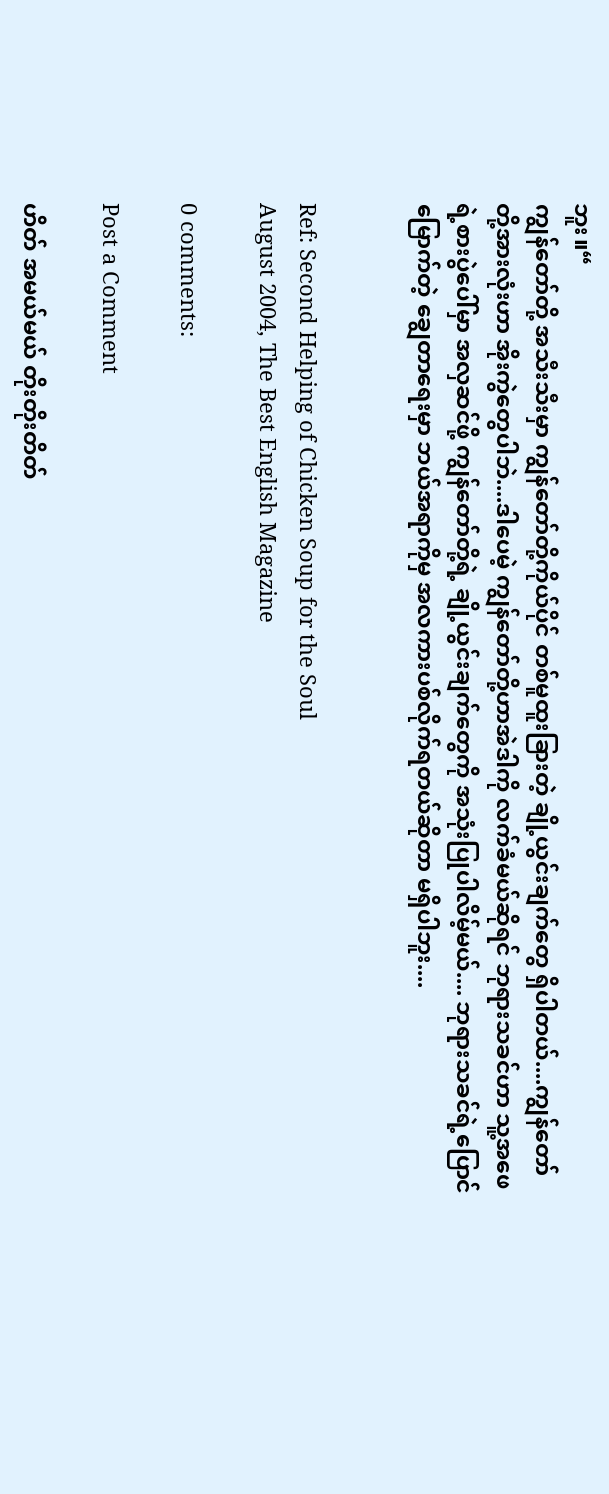ဘူး။“
ကျွန်တော်တို့ အသီးသီးမှာ ကျွန်တော်တို့ကိုယ်ပိုင် တစ်မူထူးခြားတဲ့ ချို့ယွင်းချက်တွေ ရှိပါတယ်....ကျွန်တော်တို့အားလုံးဟာ အိုးကွဲတွေပါဘဲ....ဒါပေမဲ့ ကျွန်တော်တို့ဟာအဲဒါကို လက်ခံမယ်ဆိုရင် ဘုရားသခင်ဟာ သူ့အဖေရဲ့စားပွဲပေါ်မှာ အလှဆင်ဖို့ ကျွန်တော်တို့ရဲ့ ချို့ယွင်းချက်တွေကို အသုံးပြုပါလိမ့်မယ်.... ဘုရားသခင်ရဲ့ပြောင်မြောက်တဲ့ ချွေတာရေးမှာ ဘယ်အရာကိုမှ အလကားပစ်လိုက်ရတယ်ဆိုတာ မရှိပါဘူး....


Ref: Second Helping of Chicken Soup for the Soul
August 2004, The Best English Magazine

0 comments:

Post a Comment

ဟိတ် အမယ်မယ် တိုးတိုးတိတ်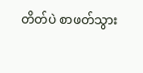တိတ်ပဲ စာဖတ်သွား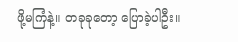ဖို့မကြံနဲ့။ တခုခုတော့ ပြောခဲ့ပါဦး။